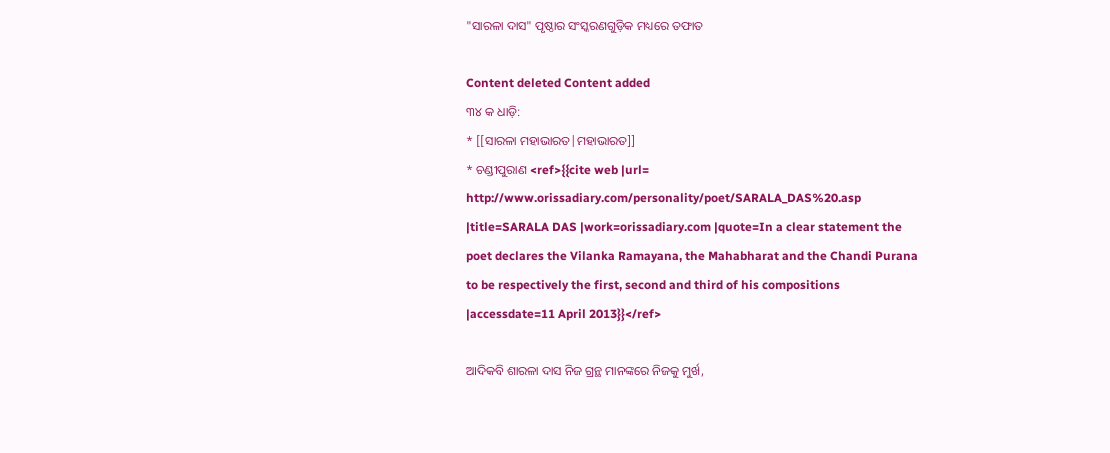"ସାରଳା ଦାସ" ପୃଷ୍ଠାର ସଂସ୍କରଣ‌ଗୁଡ଼ିକ ମଧ୍ୟରେ ତଫାତ

Content deleted Content added
୩୪ କ ଧାଡ଼ି:
* [[ସାରଳା ମହାଭାରତ|ମହାଭାରତ]]
* ଚଣ୍ଡୀପୁରାଣ <ref>{{cite web |url= http://www.orissadiary.com/personality/poet/SARALA_DAS%20.asp |title=SARALA DAS |work=orissadiary.com |quote=In a clear statement the poet declares the Vilanka Ramayana, the Mahabharat and the Chandi Purana to be respectively the first, second and third of his compositions |accessdate=11 April 2013}}</ref>

ଆଦିକବି ଶାରଳା ଦାସ ନିଜ ଗ୍ରନ୍ଥ ମାନଙ୍କରେ ନିଜକୁ ମୁର୍ଖ,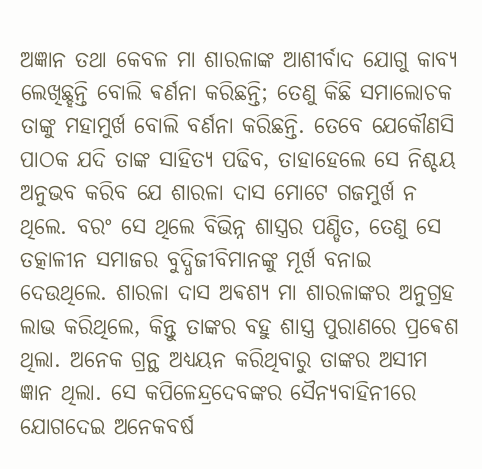ଅଜ୍ଞାନ ତଥା କେବଳ ମା ଶାରଳାଙ୍କ ଆଶୀର୍ବାଦ ଯୋଗୁ କାବ୍ୟ ଲେଖିଛ୍ହନ୍ତି ବୋଲି ଵର୍ଣନା କରିଛନ୍ତି; ତେଣୁ କିଛି ସମାଲୋଚକ ତାଙ୍କୁ ମହାମୁର୍ଖ ବୋଲି ବର୍ଣନା କରିଛନ୍ତି. ତେବେ ଯେକୌଣସି ପାଠକ ଯଦି ତାଙ୍କ ସାହିତ୍ୟ ପଢିବ, ତାହାହେଲେ ସେ ନିଶ୍ଚୟ ଅନୁଭବ କରିବ ଯେ ଶାରଳା ଦାସ ମୋଟେ ଗଜମୁର୍ଖ ନ ଥିଲେ. ବରଂ ସେ ଥିଲେ ବିଭିନ୍ନ ଶାସ୍ତ୍ରର ପଣ୍ଡିତ, ତେଣୁ ସେ ତତ୍କାଳୀନ ସମାଜର ବୁଦ୍ଧିଜୀବିମାନଙ୍କୁ ମୂର୍ଖ ବନାଇ ଦେଉଥିଲେ. ଶାରଳା ଦାସ ଅଵଶ୍ୟ ମା ଶାରଳାଙ୍କର ଅନୁଗ୍ରହ ଲାଭ କରିଥିଲେ, କିନ୍ତୁ ତାଙ୍କର ବହୁ ଶାସ୍ତ୍ର ପୁରାଣରେ ପ୍ରଵେଶ ଥିଲା. ଅନେକ ଗ୍ରନ୍ଥ ଅଧ୍ୟୟନ କରିଥିବାରୁ ତାଙ୍କର ଅସୀମ ଜ୍ଞାନ ଥିଲା. ସେ କପିଳେନ୍ଦ୍ରଦେବଙ୍କର ସୈନ୍ୟବାହିନୀରେ ଯୋଗଦେଇ ଅନେକବର୍ଷ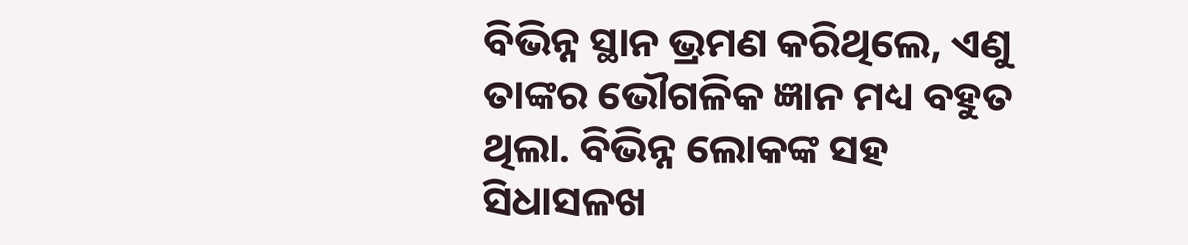ବିଭିନ୍ନ ସ୍ଥାନ ଭ୍ରମଣ କରିଥିଲେ, ଏଣୁ ତାଙ୍କର ଭୌଗଳିକ ଜ୍ଞାନ ମଧ୍ୟ ବହୁତ ଥିଲା. ବିଭିନ୍ନ ଲୋକଙ୍କ ସହ ସିଧାସଳଖ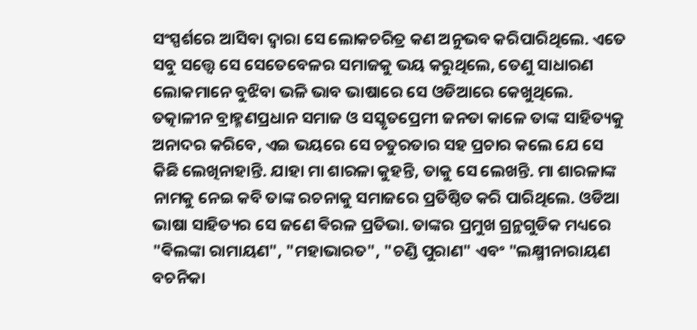ସଂସ୍ପର୍ଶରେ ଆସିବା ଦ୍ଵାରା ସେ ଲୋକଚରିତ୍ର କଣ ଅନୁଭବ କରିପାରିଥିଲେ. ଏତେ ସବୁ ସତ୍ତ୍ଵେ ସେ ସେତେବେଳର ସମାଜକୁ ଭୟ କରୁଥିଲେ, ତେଣୁ ସାଧାରଣ ଲୋକମାନେ ବୁଝିବା ଭଳି ଭାବ ଭାଷାରେ ସେ ଓଡିଆରେ କେଖୁଥିଲେ. ତତ୍କାଳୀନ ବ୍ରାହ୍ମଣପ୍ରଧାନ ସମାଜ ଓ ସସ୍କୃତପ୍ରେମୀ ଜନତା କାଳେ ତାଙ୍କ ସାହିତ୍ୟକୁ ଅନାଦର କରିବେ, ଏଇ ଭୟରେ ସେ ଚତୁରତାର ସହ ପ୍ରଚାର କଲେ ଯେ ସେ କିଛି ଲେଖିନାହାନ୍ତି. ଯାହା ମା ଶାରଳା କୁହନ୍ତି, ତାକୁ ସେ ଲେଖନ୍ତି. ମା ଶାରଳାଙ୍କ ନାମକୁ ନେଇ କବି ତାଙ୍କ ରଚନାକୁ ସମାଜରେ ପ୍ରତିଷ୍ଠିତ କରି ପାରିଥିଲେ. ଓଡିଆ ଭାଷା ସାହିତ୍ୟର ସେ ଜଣେ ଵିରଳ ପ୍ରତିଭା. ତାଙ୍କର ପ୍ରମୁଖ ଗ୍ରନ୍ଥଗୁଡିକ ମଧ୍ୟରେ "ଵିଲଙ୍କା ରାମାୟଣ", "ମହାଭାରତ", "ଚଣ୍ଡି ପୁରାଣ" ଏବଂ "ଲକ୍ଷ୍ମୀନାରାୟଣ ବଚନିକା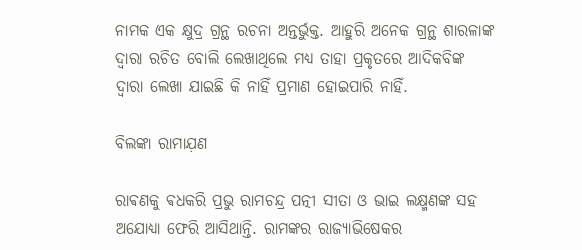ନାମକ ଏକ କ୍ଷୁଦ୍ର ଗ୍ରନ୍ଥ ରଚନା ଅନ୍ତର୍ଭୁକ୍ତ. ଆହୁରି ଅନେକ ଗ୍ରନ୍ଥ ଶାରଳାଙ୍କ ଦ୍ଵାରା ରଚିତ ବୋଲି ଲେଖାଥିଲେ ମଧ୍ୟ ତାହା ପ୍ରକୃତରେ ଆଦିକବିଙ୍କ ଦ୍ଵାରା ଲେଖା ଯାଇଛି କି ନାହିଁ ପ୍ରମାଣ ହୋଇପାରି ନାହିଁ.

ବିଲଙ୍କା ରାମାଯ଼ଣ

ରାଵଣକୁ ଵଧକରି ପ୍ରଭୁ ରାମଚନ୍ଦ୍ର ପତ୍ନୀ ସୀତା ଓ ଭାଇ ଲକ୍ଷ୍ମଣଙ୍କ ସହ ଅଯୋଧ୍ୟା ଫେରି ଆସିଥାନ୍ତି. ରାମଙ୍କର ରାଜ୍ୟାଭିଷେକର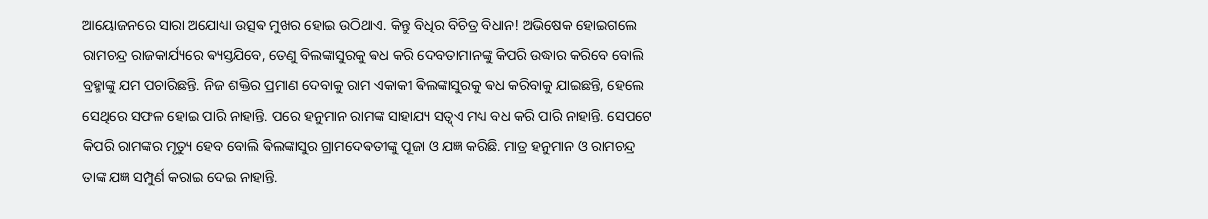ଆୟୋଜନରେ ସାରା ଅଯୋଧ୍ୟା ଉତ୍ସଵ ମୁଖର ହୋଇ ଉଠିଥାଏ. କିନ୍ତୁ ବିଧିର ବିଚିତ୍ର ବିଧାନ! ଅଭିଷେକ ହୋଇଗଲେ ରାମଚନ୍ଦ୍ର ରାଜକାର୍ଯ୍ୟରେ ଵ୍ୟସ୍ତଯିବେ, ତେଣୁ ବିଲଙ୍କାସୁରକୁ ଵଧ କରି ଦେବତାମାନଙ୍କୁ କିପରି ଉଦ୍ଧାର କରିବେ ବୋଲି ବ୍ରହ୍ମାଙ୍କୁ ଯମ ପଚାରିଛନ୍ତି. ନିଜ ଶକ୍ତିର ପ୍ରମାଣ ଦେବାକୁ ରାମ ଏକାକୀ ଵିଲଙ୍କାସୁରକୁ ଵଧ କରିବାକୁ ଯାଇଛନ୍ତି, ହେଲେ ସେଥିରେ ସଫଳ ହୋଇ ପାରି ନାହାନ୍ତି. ପରେ ହନୁମାନ ରାମଙ୍କ ସାହାଯ୍ୟ ସତ୍ୱ୍ଏ ମଧ୍ୟ ବଧ କରି ପାରି ନାହାନ୍ତି. ସେପଟେ କିପରି ରାମଙ୍କର ମୃତ୍ୟୁ ହେବ ବୋଲି ଵିଲଙ୍କାସୁର ଗ୍ରାମଦେଵତୀଙ୍କୁ ପୂଜା ଓ ଯଜ୍ଞ କରିଛି. ମାତ୍ର ହନୁମାନ ଓ ରାମଚନ୍ଦ୍ର ତାଙ୍କ ଯଜ୍ଞ ସମ୍ପୁର୍ଣ କରାଇ ଦେଇ ନାହାନ୍ତି.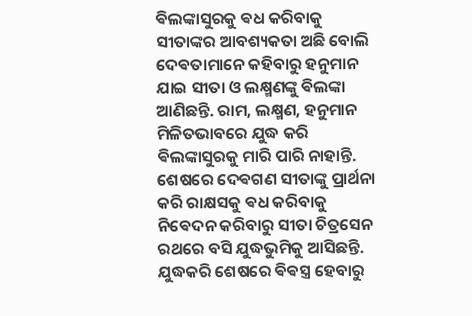ଵିଲଙ୍କାସୁରକୁ ଵଧ କରିବାକୁ ସୀତାଙ୍କର ଆବଶ୍ୟକତା ଅଛି ବୋଲି ଦେଵତାମାନେ କହିବାରୁ ହନୁମାନ ଯାଇ ସୀତା ଓ ଲକ୍ଷ୍ମଣଙ୍କୁ ଵିଲଙ୍କା ଆଣିଛନ୍ତି. ରାମ, ଲକ୍ଷ୍ମଣ, ହନୁମାନ ମିଳିତଭାବରେ ଯୁଦ୍ଧ କରି ଵିଲଙ୍କାସୁରକୁ ମାରି ପାରି ନାହାନ୍ତି. ଶେଷରେ ଦେଵଗଣ ସୀତାଙ୍କୁ ପ୍ରାର୍ଥନା କରି ରାକ୍ଷସକୁ ଵଧ କରିବାକୁ ନିଵେଦନ କରିବାରୁ ସୀତା ଚିତ୍ରସେନ ରଥରେ ବସି ଯୁଦ୍ଧଭୁମିକୁ ଆସିଛନ୍ତି. ଯୁଦ୍ଧକରି ଶେଷରେ ଵିଵସ୍ତ୍ର ହେବାରୁ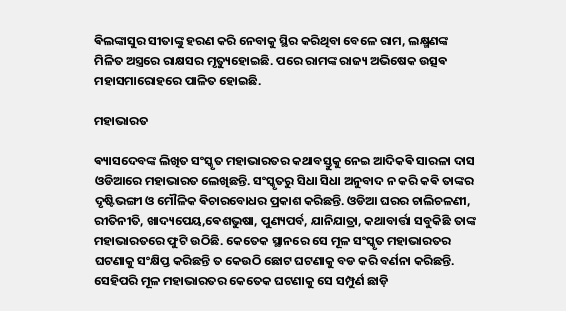ଵିଲଙ୍କାସୁର ସୀତାଙ୍କୁ ହରଣ କରି ନେବାକୁ ସ୍ଥିର କରିଥିବା ବେଳେ ରାମ, ଲକ୍ଷ୍ମଣଙ୍କ ମିଳିତ ଅସ୍ତ୍ରରେ ରାକ୍ଷସର ମୃତ୍ୟୁହୋଇଛି. ପରେ ରାମଙ୍କ ରାଜ୍ୟ ଅଭିଷେକ ଉତ୍ସଵ ମହାସମାରୋହରେ ପାଳିତ ହୋଇଛି.

ମହାଭାରତ

ଵ୍ୟାସଦେବଙ୍କ ଲିଖିତ ସଂସ୍କୃତ ମହାଭାରତର କଥାବସ୍ତୁକୁ ନେଇ ଆଦିକଵି ସାରଳା ଦାସ ଓଡିଆରେ ମହାଭାରତ ଲେଖିଛନ୍ତି. ସଂସ୍କୃତରୁ ସିଧା ସିଧା ଅନୁବାଦ ନ କରି କଵି ତାଙ୍କର ଦୃଷ୍ଟିଭଙ୍ଗୀ ଓ ମୌଳିକ ଵିଚାରବୋଧର ପ୍ରକାଶ କରିଛନ୍ତି. ଓଡିଆ ଘରର ଚାଲିଚଳଣୀ, ରୀତିନୀତି, ଖାଦ୍ୟପେୟ,ଵେଶଭୁଷା, ପୁଣ୍ୟପର୍ବ, ଯାନିଯାତ୍ରା, କଥାବାର୍ତ୍ତା ସବୁକିଛି ତାଙ୍କ ମହାଭାରତରେ ଫୁଟି ଉଠିଛି. କେତେକ ସ୍ଥାନରେ ସେ ମୂଳ ସଂସ୍କୃତ ମହାଭାରତର ଘଟଣାକୁ ସଂକ୍ଷିପ୍ତ କରିଛନ୍ତି ତ କେଉଠି ଛୋଟ ଘଟଣାକୁ ବଡ କରି ବର୍ଣନା କରିଛନ୍ତି. ସେହିପରି ମୂଳ ମହାଭାରତର କେତେକ ଘଟଣାକୁ ସେ ସମ୍ପୁର୍ଣ ଛାଡ଼ି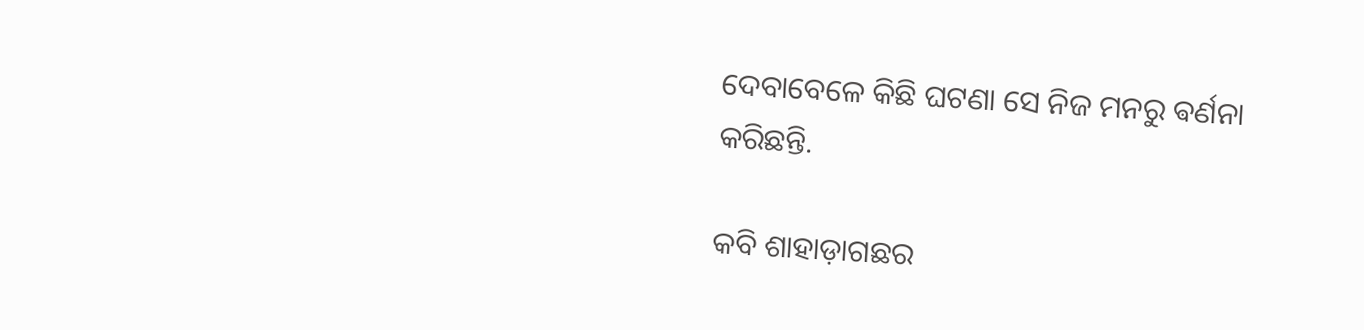ଦେବାବେଳେ କିଛି ଘଟଣା ସେ ନିଜ ମନରୁ ଵର୍ଣନା କରିଛନ୍ତି.

କବି ଶାହାଡ଼ାଗଛର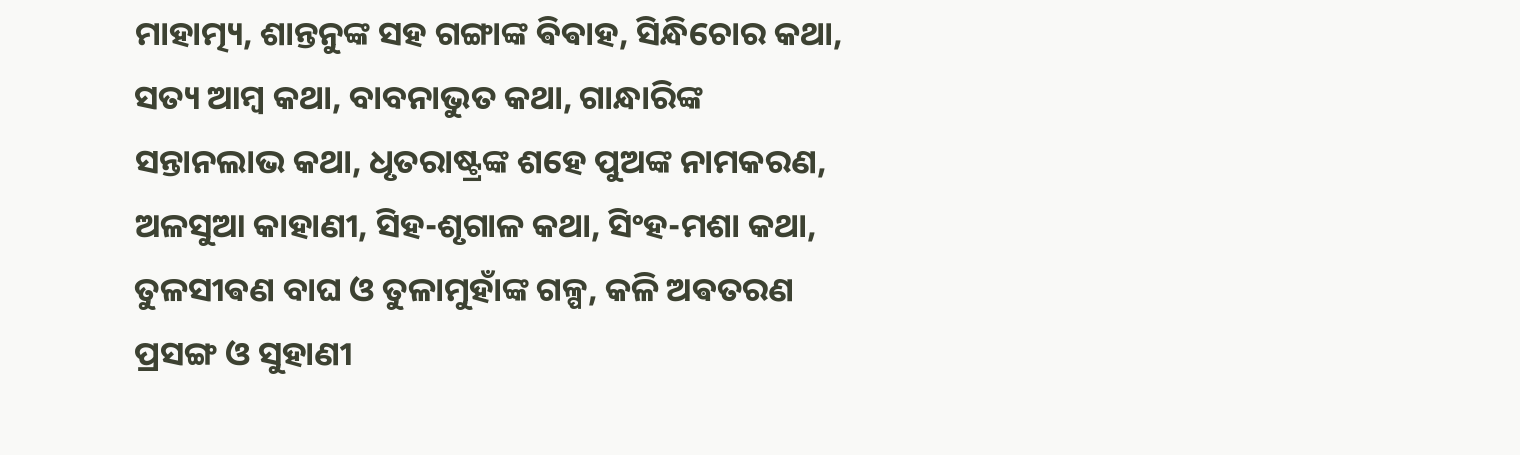ମାହାତ୍ମ୍ୟ, ଶାନ୍ତନୁଙ୍କ ସହ ଗଙ୍ଗାଙ୍କ ଵିଵାହ, ସିନ୍ଧିଚୋର କଥା, ସତ୍ୟ ଆମ୍ବ କଥା, ବାବନାଭୁତ କଥା, ଗାନ୍ଧାରିଙ୍କ ସନ୍ତାନଲାଭ କଥା, ଧୃତରାଷ୍ଟ୍ରଙ୍କ ଶହେ ପୁଅଙ୍କ ନାମକରଣ, ଅଳସୁଆ କାହାଣୀ, ସିହ-ଶୃଗାଳ କଥା, ସିଂହ-ମଶା କଥା, ତୁଳସୀଵଣ ବାଘ ଓ ତୁଳାମୁହାଁଙ୍କ ଗଳ୍ପ, କଳି ଅଵତରଣ ପ୍ରସଙ୍ଗ ଓ ସୁହାଣୀ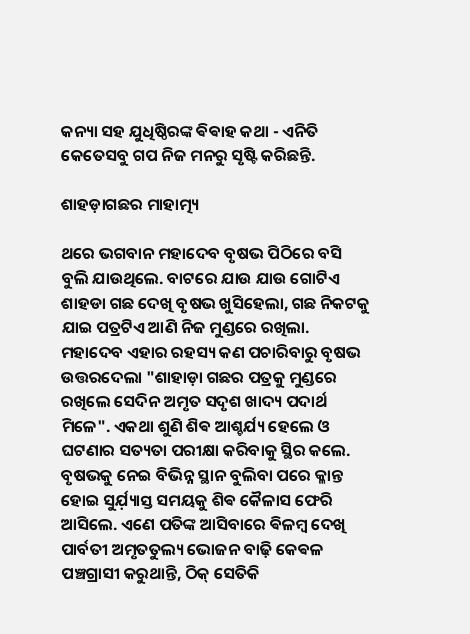କନ୍ୟା ସହ ଯୁଧିଷ୍ଠିରଙ୍କ ଵିଵାହ କଥା - ଏନିତି କେତେସବୁ ଗପ ନିଜ ମନରୁ ସୃଷ୍ଟି କରିଛନ୍ତି.

ଶାହଡ଼ାଗଛର ମାହାତ୍ମ୍ୟ

ଥରେ ଭଗବାନ ମହାଦେବ ବୃଷଭ ପିଠିରେ ବସି ବୁଲି ଯାଉଥିଲେ. ବାଟରେ ଯାଉ ଯାଉ ଗୋଟିଏ ଶାହଡା ଗଛ ଦେଖି ବୃଷଭ ଖୁସିହେଲା, ଗଛ ନିକଟକୁ ଯାଇ ପତ୍ରଟିଏ ଆଣି ନିଜ ମୁଣ୍ଡରେ ରଖିଲା. ମହାଦେବ ଏହାର ରହସ୍ୟ କଣ ପଚାରିବାରୁ ବୃଷଭ ଉତ୍ତରଦେଲା "ଶାହାଡ଼ା ଗଛର ପତ୍ରକୁ ମୁଣ୍ଡରେ ରଖିଲେ ସେଦିନ ଅମୃତ ସଦୃଶ ଖାଦ୍ୟ ପଦାର୍ଥ ମିଳେ". ଏକଥା ଶୁଣି ଶିଵ ଆଶ୍ଚର୍ଯ୍ୟ ହେଲେ ଓ ଘଟଣାର ସତ୍ୟତା ପରୀକ୍ଷା କରିବାକୁ ସ୍ଥିର କଲେ. ବୃଷଭକୁ ନେଇ ବିଭିନ୍ନ ସ୍ଥାନ ବୁଲିବା ପରେ କ୍ଳାନ୍ତ ହୋଇ ସୁର୍ଯ଼୍ୟାସ୍ତ ସମୟକୁ ଶିଵ କୈଳାସ ଫେରି ଆସିଲେ. ଏଣେ ପତିଙ୍କ ଆସିବାରେ ଵିଳମ୍ବ ଦେଖି ପାର୍ବତୀ ଅମୃତତୁଲ୍ୟ ଭୋଜନ ବାଢ଼ି କେଵଳ ପଞ୍ଚଗ୍ରାସୀ କରୁଥାନ୍ତି, ଠିକ୍ ସେତିକି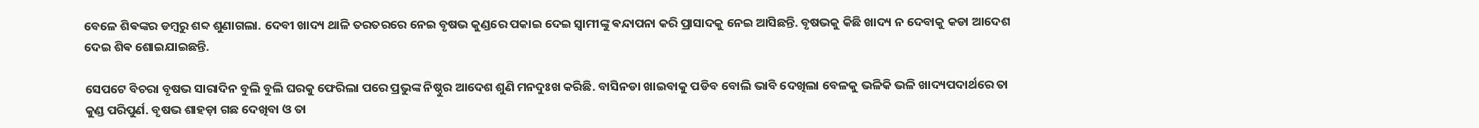ବେଳେ ଶିଵଙ୍କର ଡମ୍ବରୁ ଶବ୍ଦ ଶୁଣାଗଲା. ଦେବୀ ଖାଦ୍ୟ ଥାଳି ତରତରରେ ନେଇ ବୃଷଭ କୁଣ୍ଡରେ ପକାଇ ଦେଇ ସ୍ଵାମୀଙ୍କୁ ଵନ୍ଦାପନା କରି ପ୍ରାସାଦକୁ ନେଇ ଆସିଛନ୍ତି. ବୃଷଭକୁ କିଛି ଖାଦ୍ୟ ନ ଦେବାକୁ କଡା ଆଦେଶ ଦେଇ ଶିଵ ଶୋଇଯାଇଛନ୍ତି.

ସେପଟେ ବିଚରା ବୃଷଭ ସାରାଦିନ ବୁଲି ବୁଲି ଘରକୁ ଫେରିଲା ପରେ ପ୍ରଭୁଙ୍କ ନିଷ୍ଠୁର ଆଦେଶ ଶୁଣି ମନଦୁଃଖ କରିଛି. ବାସିନଡା ଖାଇବାକୁ ପଡିବ ବୋଲି ଭାବି ଦେଖିଲା ବେଳକୁ ଭଳିକି ଭଳି ଖାଦ୍ୟପଦାର୍ଥରେ ତା କୁଣ୍ଡ ପରିପୁର୍ଣ. ବୃଷଭ ଶାହଡ଼ା ଗଛ ଦେଖିବା ଓ ତା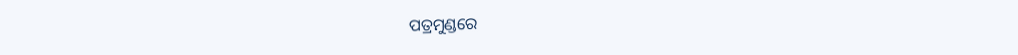ପତ୍ରମୁଣ୍ଡରେ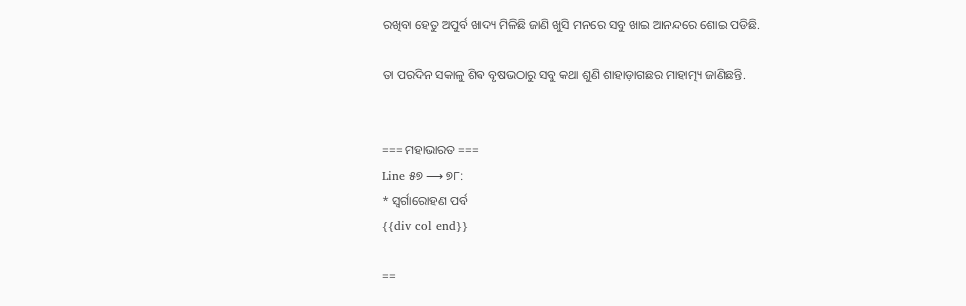ରଖିବା ହେତୁ ଅପୁର୍ବ ଖାଦ୍ୟ ମିଳିଛି ଜାଣି ଖୁସି ମନରେ ସବୁ ଖାଇ ଆନନ୍ଦରେ ଶୋଇ ପଡିଛି.

ତା ପରଦିନ ସକାଳୁ ଶିଵ ବୃଷଭଠାରୁ ସବୁ କଥା ଶୁଣି ଶାହାଡ଼ାଗଛର ମାହାତ୍ମ୍ୟ ଜାଣିଛନ୍ତି.


=== ମହାଭାରତ ===
Line ୫୭ ⟶ ୭୮:
* ସ୍ଵର୍ଗାରୋହଣ ପର୍ବ
{{div col end}}

==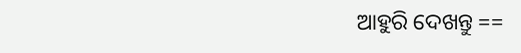ଆହୁରି ଦେଖନ୍ତୁ ==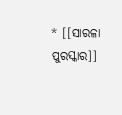* [[ସାରଳା ପୁରସ୍କାର]]